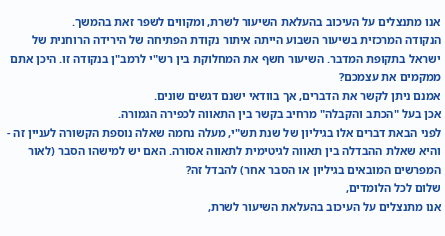אנו מתנצלים על העיכוב בהעלאת השיעור לשרת, ומקווים לשפר זאת בהמשך.
הנקודה המרכזית בשיעור השבוע הייתה איתור נקודת הפתיחה של הירידה הרוחנית של ישראל בתקופת המדבר. השיעור חשף את המחלוקת בין רש"י לרמב"ן בנקודה זו. היכן אתם ממקמים את עצמכם?
אמנם ניתן לקשר את הדברים, אך בוודאי ישנם דגשים שונים.
אכן בעל "הכתב והקבלה" מרחיב בקשר בין התאווה לכפירה הגמורה.
לפני הבאת דברים אלו בגיליון של שנת תש"י, מעלה נחמה שאלה נוספת הקשורה לעניין זה - והיא שאלת ההבדלה בין תאווה לגיטימית לתאווה אסורה. האם יש למישהו הסבר (לאור המפרשים המובאים בגיליון או הסבר אחר) להבדל זה?
שלום לכל הלומדים,
אנו מתנצלים על העיכוב בהעלאת השיעור לשרת,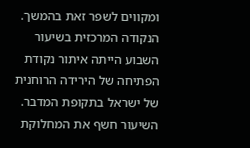ומקווים לשפר זאת בהמשך.
הנקודה המרכזית בשיעור השבוע הייתה איתור נקודת הפתיחה של הירידה הרוחנית של ישראל בתקופת המדבר. השיעור חשף את המחלוקת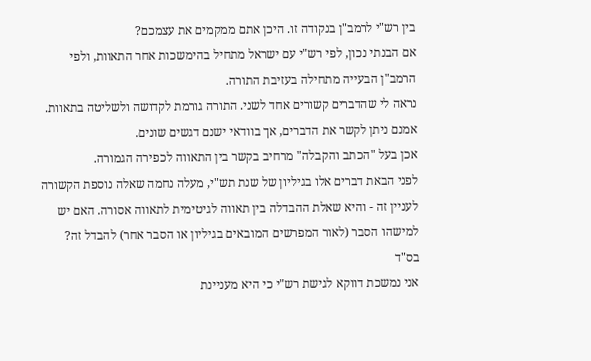בין רש"י לרמב"ן בנקודה זו. היכן אתם ממקמים את עצמכם?
אם הבנתי נכון, לפי רש"י עם ישראל מתחיל בהימשכות אחר התאוות, ולפי הרמב"ן הבעייה מתחילה בעזיבת התורה.
נראה לי שהדברים קשורים אחד לשני. התורה גורמת לקדושה ולשליטה בתאוות.
אמנם ניתן לקשר את הדברים, אך בוודאי ישנם דגשים שונים.
אכן בעל "הכתב והקבלה" מרחיב בקשר בין התאווה לכפירה הגמורה.
לפני הבאת דברים אלו בגיליון של שנת תש"י, מעלה נחמה שאלה נוספת הקשורה לעניין זה - והיא שאלת ההבדלה בין תאווה לגיטימית לתאווה אסורה. האם יש למישהו הסבר (לאור המפרשים המובאים בגיליון או הסבר אחר) להבדל זה?
בס"ד
אני נמשכת דווקא לגישת רש"י כי היא מעניינת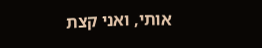אותי, ואני קצת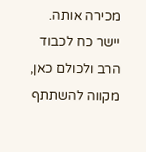מכירה אותה.
יישר כח לכבוד הרב ולכולם כאן,
מקווה להשתתף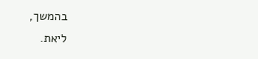בהמשך,
ליאת.